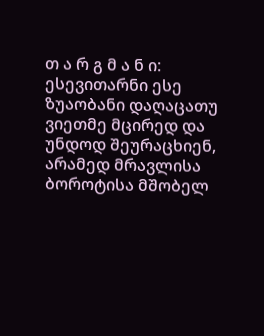თ ა რ გ მ ა ნ ი: ესევითარნი ესე ზუაობანი დაღაცათუ ვიეთმე მცირედ და უნდოდ შეურაცხიენ, არამედ მრავლისა ბოროტისა მშობელ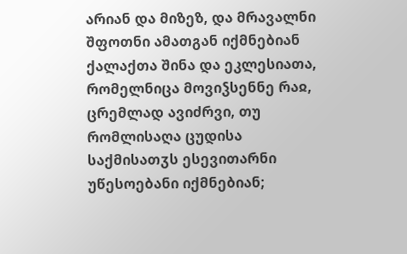არიან და მიზეზ, და მრავალნი შფოთნი ამათგან იქმნებიან ქალაქთა შინა და ეკლესიათა, რომელნიცა მოვიჴსენნე რაჲ, ცრემლად ავიძრვი, თუ რომლისაღა ცუდისა საქმისათჳს ესევითარნი უწესოებანი იქმნებიან;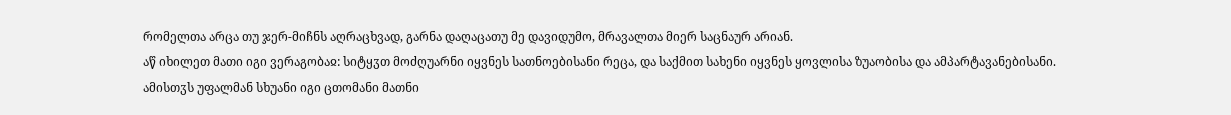რომელთა არცა თუ ჯერ-მიჩნს აღრაცხვად, გარნა დაღაცათუ მე დავიდუმო, მრავალთა მიერ საცნაურ არიან.
აწ იხილეთ მათი იგი ვერაგობაჲ: სიტყჳთ მოძღუარნი იყვნეს სათნოებისანი რეცა, და საქმით სახენი იყვნეს ყოვლისა ზუაობისა და ამპარტავანებისანი.
ამისთჳს უფალმან სხუანი იგი ცთომანი მათნი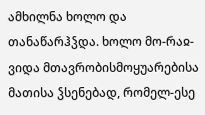ამხილნა ხოლო და თანაწარჰჴდა. ხოლო მო-რაჲ-ვიდა მთავრობისმოყუარებისა მათისა ჴსენებად, რომელ-ესე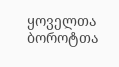ყოველთა ბოროტთა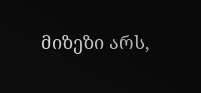მიზეზი არს,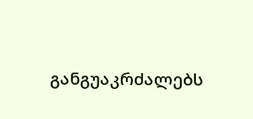განგუაკრძალებს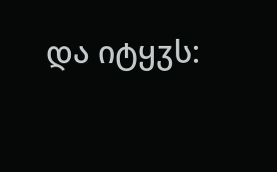და იტყჳს: